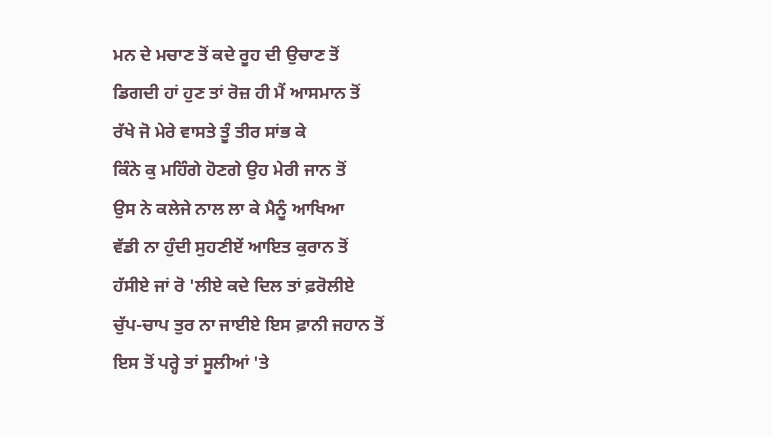ਮਨ ਦੇ ਮਚਾਣ ਤੋਂ ਕਦੇ ਰੂਹ ਦੀ ਉਚਾਣ ਤੋਂ
ਡਿਗਦੀ ਹਾਂ ਹੁਣ ਤਾਂ ਰੋਜ਼ ਹੀ ਮੈਂ ਆਸਮਾਨ ਤੋਂ
ਰੱਖੇ ਜੋ ਮੇਰੇ ਵਾਸਤੇ ਤੂੰ ਤੀਰ ਸਾਂਭ ਕੇ
ਕਿੰਨੇ ਕੁ ਮਹਿੰਗੇ ਹੋਣਗੇ ਉਹ ਮੇਰੀ ਜਾਨ ਤੋਂ
ਉਸ ਨੇ ਕਲੇਜੇ ਨਾਲ ਲਾ ਕੇ ਮੈਨੂੰ ਆਖਿਆ
ਵੱਡੀ ਨਾ ਹੁੰਦੀ ਸੁਹਣੀਏਂ ਆਇਤ ਕੁਰਾਨ ਤੋਂ
ਹੱਸੀਏ ਜਾਂ ਰੋ 'ਲੀਏ ਕਦੇ ਦਿਲ ਤਾਂ ਫ਼ਰੋਲੀਏ
ਚੁੱਪ-ਚਾਪ ਤੁਰ ਨਾ ਜਾਈਏ ਇਸ ਫ਼ਾਨੀ ਜਹਾਨ ਤੋਂ
ਇਸ ਤੋਂ ਪਰ੍ਹੇ ਤਾਂ ਸੂਲੀਆਂ 'ਤੇ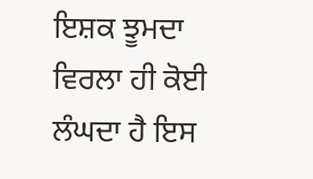ਇਸ਼ਕ ਝੂਮਦਾ
ਵਿਰਲਾ ਹੀ ਕੋਈ ਲੰਘਦਾ ਹੈ ਇਸ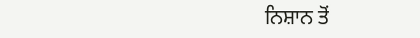ਨਿਸ਼ਾਨ ਤੋਂ